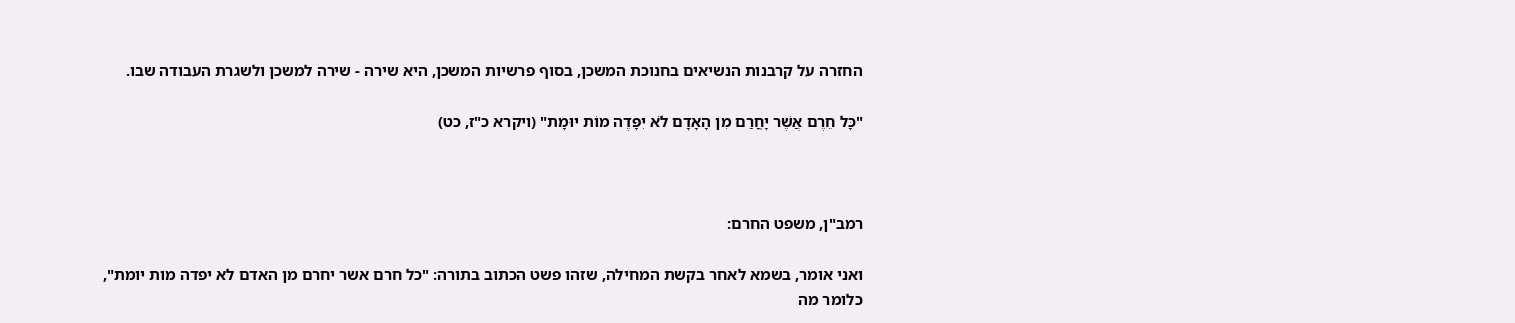החזרה על קרבנות הנשיאים בחנוכת המשכן, בסוף פרשיות המשכן, היא שירה - שירה למשכן ולשגרת העבודה שבו.

"כָּל חֵרֶם אֲשֶׁר יָחֳרַם מִן הָאָדָם לֹא יִפָּדֶה מוֹת יוּמָת" (ויקרא כ"ז, כט)



רמב"ן, משפט החרם:

ואני אומר, בשמא לאחר בקשת המחילה, שזהו פשט הכתוב בתורה: "כל חרם אשר יחרם מן האדם לא יפדה מות יומת", כלומר מה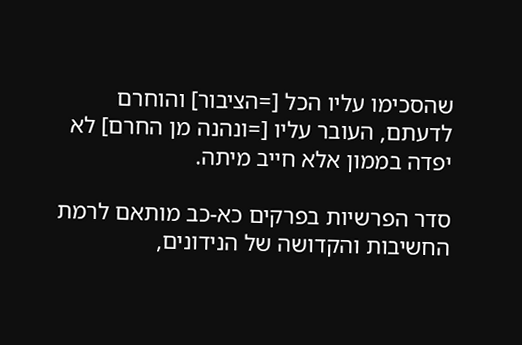שהסכימו עליו הכל [=הציבור] והוחרם לדעתם, העובר עליו [=ונהנה מן החרם] לא יפדה בממון אלא חייב מיתה.

סדר הפרשיות בפרקים כא-כב מותאם לרמת החשיבות והקדושה של הנידונים,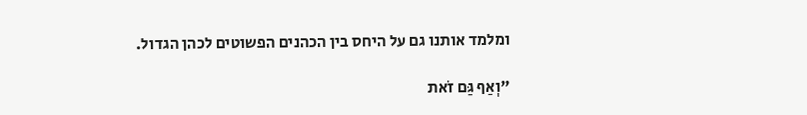ומלמד אותנו גם על היחס בין הכהנים הפשוטים לכהן הגדול.

"וְאַף גַּם זֹאת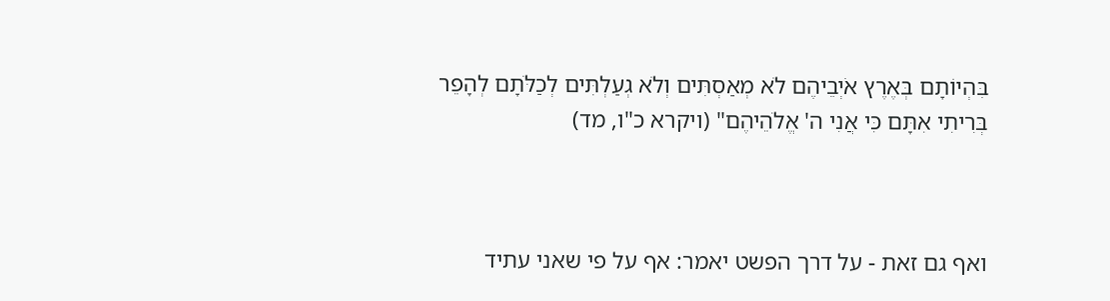בִּהְיוֹתָם בְּאֶרֶץ אֹיְבֵיהֶם לֹא מְאַסְתִּים וְלֹא גְעַלְתִּים לְכַלֹּתָם לְהָפֵר בְּרִיתִי אִתָּם כִּי אֲנִי ה' אֱלֹהֵיהֶם" (ויקרא כ"ו, מד)



ואף גם זאת - על דרך הפשט יאמר: אף על פי שאני עתיד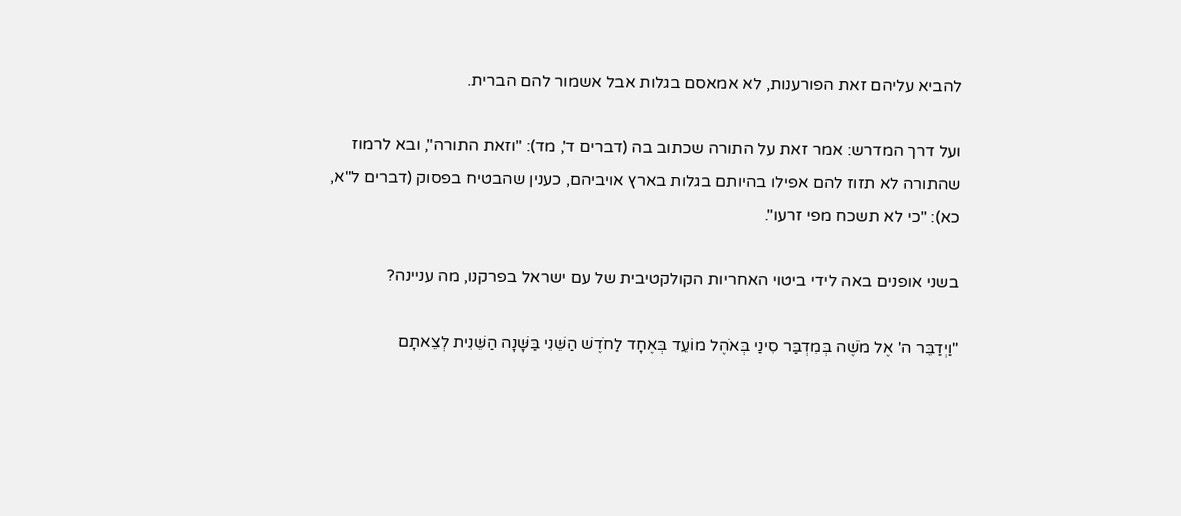להביא עליהם זאת הפורענות, לא אמאסם בגלות אבל אשמור להם הברית.

ועל דרך המדרש: אמר זאת על התורה שכתוב בה (דברים ד', מד): "וזאת התורה", ובא לרמוז שהתורה לא תזוז להם אפילו בהיותם בגלות בארץ אויביהם, כענין שהבטיח בפסוק (דברים ל"א, כא): "כי לא תשכח מפי זרעו".

בשני אופנים באה לידי ביטוי האחריות הקולקטיבית של עם ישראל בפרקנו, מה עניינה?

"וַיְדַבֵּר ה' אֶל מֹשֶׁה בְּמִדְבַּר סִינַי בְּאֹהֶל מוֹעֵד בְּאֶחָד לַחֹדֶשׁ הַשֵּׁנִי בַּשָּׁנָה הַשֵּׁנִית לְצֵאתָם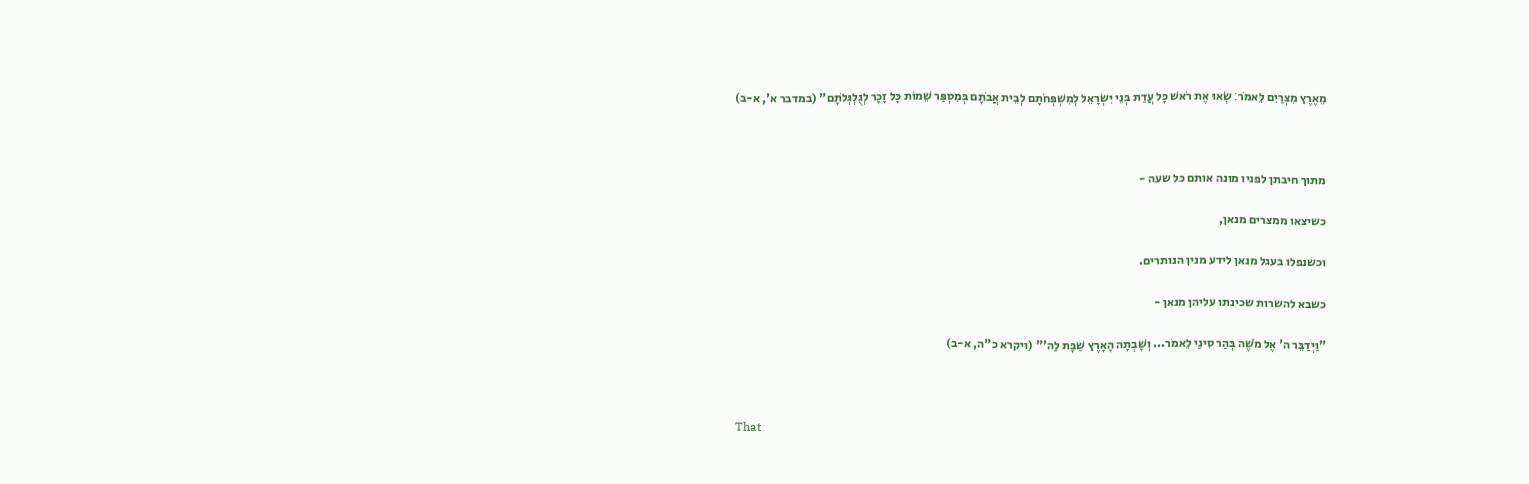מֵאֶרֶץ מִצְרַיִם לֵאמֹר׃ שְׂאוּ אֶת רֹאשׁ כָּל עֲדַת בְּנֵי יִשְׂרָאֵל לְמִשְׁפְּחֹתָם לְבֵית אֲבֹתָם בְּמִסְפַּר שֵׁמוֹת כָּל זָכָר לְגֻלְגְּלֹתָם" (במדבר א', א-ב)



מתוך חיבתן לפניו מונה אותם כל שעה -

כשיצאו ממצרים מנאן,

וכשנפלו בעגל מנאן לידע מנין הנותרים.

כשבא להשרות שכינתו עליהן מנאן -

"וַיְדַבֵּר ה' אֶל מֹשֶׁה בְּהַר סִינַי לֵאמֹר... וְשָׁבְתָה הָאָרֶץ שַׁבָּת לַה'" (ויקרא כ"ה, א-ב)



That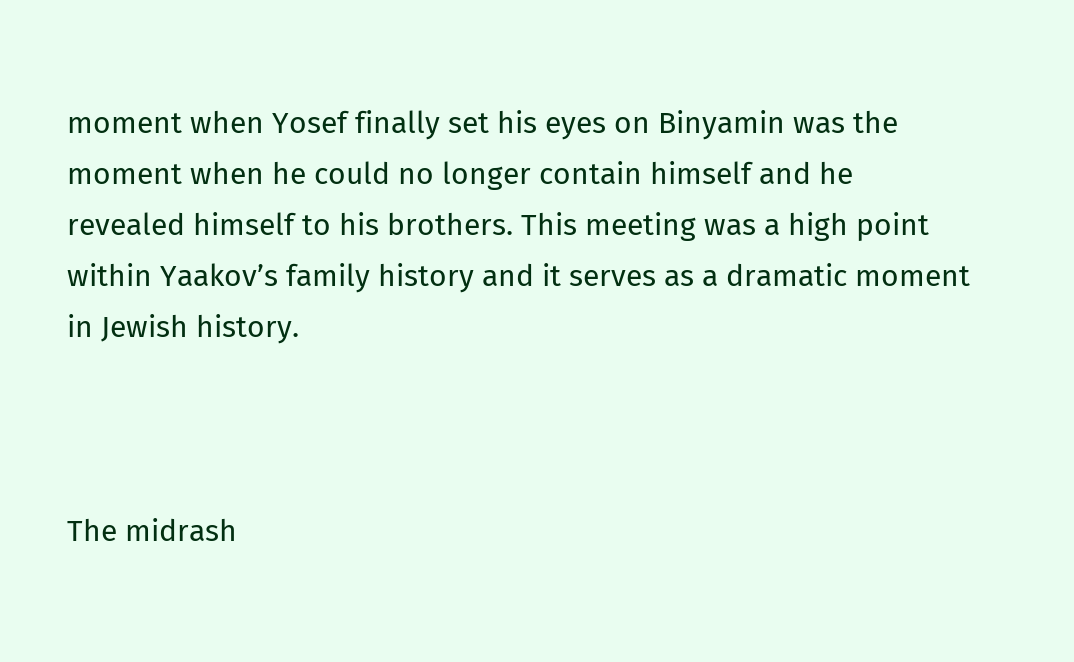moment when Yosef finally set his eyes on Binyamin was the moment when he could no longer contain himself and he revealed himself to his brothers. This meeting was a high point within Yaakov’s family history and it serves as a dramatic moment in Jewish history.



The midrash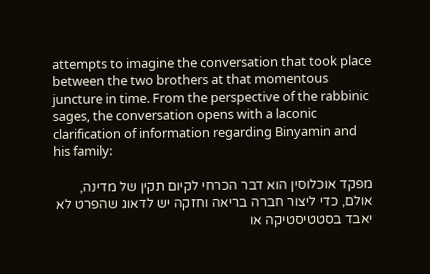attempts to imagine the conversation that took place between the two brothers at that momentous juncture in time. From the perspective of the rabbinic sages, the conversation opens with a laconic clarification of information regarding Binyamin and his family:

מפקד אוכלוסין הוא דבר הכרחי לקיום תקין של מדינה, אולם, כדי ליצור חברה בריאה וחזקה יש לדאוג שהפרט לא יאבד בסטטיסטיקה או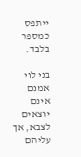ייתפס כמספר בלבד.

בני לוי אמנם אינם יוצאים לצבא, אך עליהם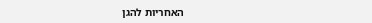האחריות להגן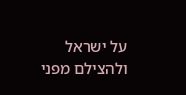על ישראל ולהצילם מפני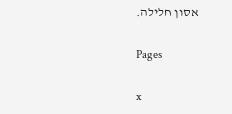אסון חלילה.

Pages

x